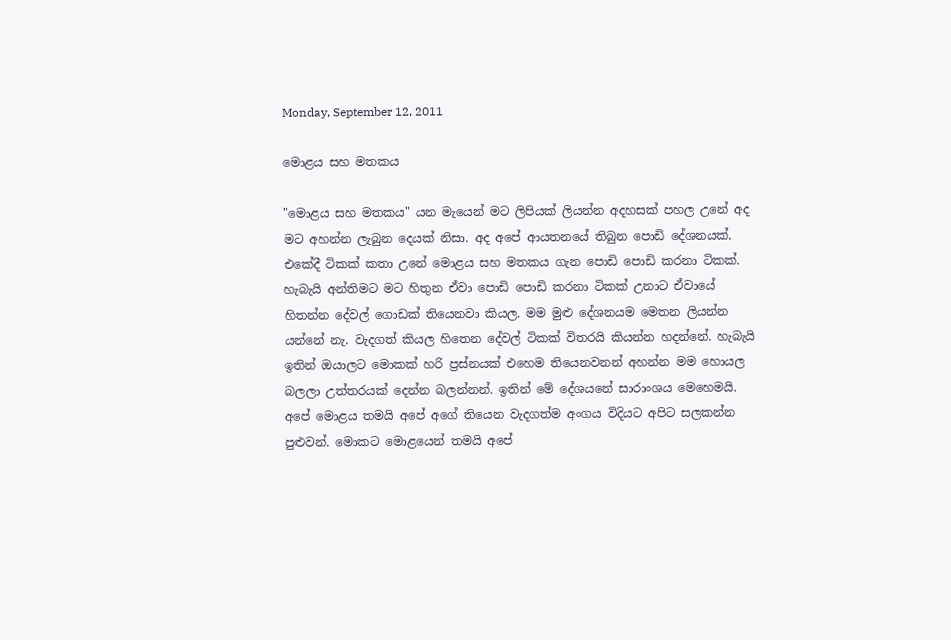Monday, September 12, 2011

මොළය සහ මතකය

"මොළය සහ මතකය" යන මැයෙන් මට ලිපියක් ලියන්න අදහසක් පහල උනේ අද මට අහන්න ලැබුන දෙයක් නිසා. අද අපේ ආයතනයේ තිබුන පොඩි දේශනයක්. එකේදී ටිකක් කතා උනේ මොළය සහ මතකය ගැන පොඩි පොඩි කරනා ටිකක්. හැබැයි අන්තිමට මට හිතුන ඒවා පොඩි පොඩි කරනා ටිකක් උනාට ඒවායේ හිතන්න දේවල් ගොඩක් තියෙනවා කියල. මම මුළු දේශනයම මෙතන ලියන්න යන්නේ නැ. වැදගත් කියල හිතෙන දේවල් ටිකක් විතරයි කියන්න හදන්නේ. හැබැයි ඉතින් ඔයාලට මොකක් හරි ප්‍රස්නයක් එහෙම තියෙනවනන් අහන්න මම හොයල බලලා උත්තරයක් දෙන්න බලන්නන්. ඉතින් මේ දේශයනේ සාරාංශය මෙහෙමයි. අපේ මොළය තමයි අපේ අගේ තියෙන වැදගත්ම අංගය විදියට අපිට සලකන්න පුළුවන්. මොකට මොළයෙන් තමයි අපේ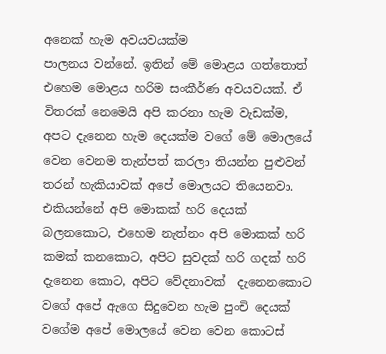අනෙක් හැම අවයවයක්ම
පාලනය වන්නේ. ඉතින් මේ මොළය ගත්තොත් එහෙම මොළය හරිම සංකීර්ණ අවයවයක්. ඒ විතරක් නෙමෙයි අපි කරනා හැම වැඩක්ම, අපට දැනෙන හැම දෙයක්ම වගේ මේ මොලයේ වෙන වෙනම තැන්පත් කරලා තියන්න පුළුවන් තරන් හැකියාවක් අපේ මොලයට තියෙනවා. එකියන්නේ අපි මොකක් හරි දෙයක් බලනකොට, එහෙම නැත්නං අපි මොකක් හරි කමක් කනකොට, අපිට සුවදක් හරි ගදක් හරි දැනෙන කොට, අපිට වේදනාවක්  දැනෙනකොට වගේ අපේ ඇගෙ සිදුවෙන හැම පුංචි දෙයක් වගේම අපේ මොලයේ වෙන වෙන කොටස්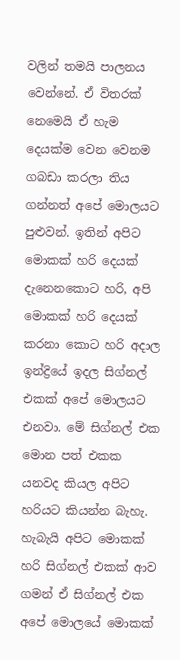වලින් තමයි පාලනය වෙන්නේ. ඒ විතරක් නෙමෙයි ඒ හැම දෙයක්ම වෙන වෙනම ගබඩා කරලා තිය ගන්නත් අපේ මොලයට පුළුවන්. ඉතින් අපිට මොකක් හරි දෙයක් දැනෙනකොට හරි, අපි මොකක් හරි දෙයක් කරනා කොට හරි අදාල ඉන්ද්‍රියේ ඉදල සිග්නල් එකක් අපේ මොලයට එනවා. මේ සිග්නල් එක මොන පත් එකක යනවද කියල අපිට හරියට කියන්න බැහැ. හැබැයි අපිට මොකක් හරි සිග්නල් එකක් ආව ගමන් ඒ සිග්නල් එක අපේ මොලයේ මොකක්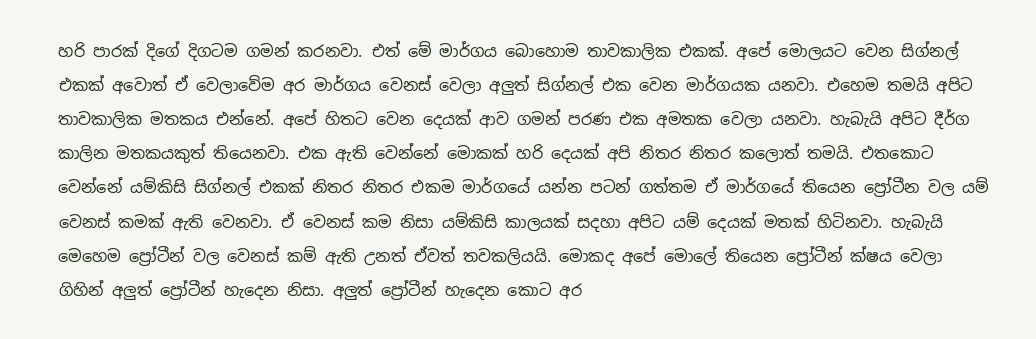හරි පාරක් දිගේ දිගටම ගමන් කරනවා. එත් මේ මාර්ගය බොහොම තාවකාලික එකක්. අපේ මොලයට වෙන සිග්නල් එකක් අවොත් ඒ වෙලාවේම අර මාර්ගය වෙනස් වෙලා අලුත් සිග්නල් එක වෙන මාර්ගයක යනවා. එහෙම තමයි අපිට තාවකාලික මතකය එන්නේ. අපේ හිතට වෙන දෙයක් ආව ගමන් පරණ එක අමතක වෙලා යනවා. හැබැයි අපිට දීර්ග කාලින මතකයකුත් තියෙනවා. එක ඇති වෙන්නේ මොකක් හරි දෙයක් අපි නිතර නිතර කලොත් තමයි. එතකොට වෙන්නේ යම්කිසි සිග්නල් එකක් නිතර නිතර එකම මාර්ගයේ යන්න පටන් ගත්තම ඒ මාර්ගයේ තියෙන ප්‍රෝටීන වල යම් වෙනස් කමක් ඇති වෙනවා. ඒ වෙනස් කම නිසා යම්කිසි කාලයක් සදහා අපිට යම් දෙයක් මතක් හිටිනවා. හැබැයි මෙහෙම ප්‍රෝටීන් වල වෙනස් කම් ඇති උනත් ඒවත් තවකලියයි. මොකද අපේ මොලේ තියෙන ප්‍රෝටීන් ක්ෂය වෙලා ගිහින් අලුත් ප්‍රෝටීන් හැදෙන නිසා. අලුත් ප්‍රෝටීන් හැදෙන කොට අර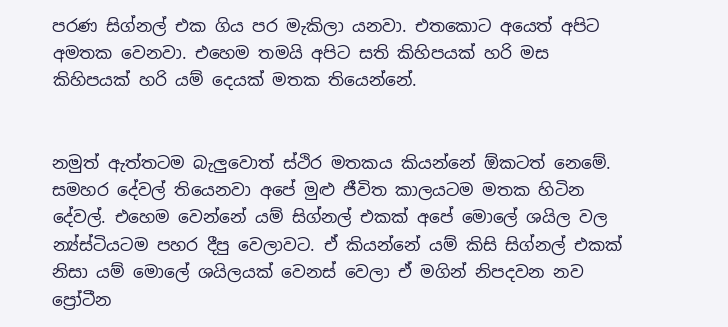පරණ සිග්නල් එක ගිය පර මැකිලා යනවා. එතකොට අයෙත් අපිට අමතක වෙනවා. එහෙම තමයි අපිට සති කිහිපයක් හරි මස කිහිපයක් හරි යම් දෙයක් මතක තියෙන්නේ.


නමුත් ඇත්තටම බැලුවොත් ස්ථිර මතකය කියන්නේ ඕකටත් නෙමේ. සමහර දේවල් තියෙනවා අපේ මුළු ජීවිත කාලයටම මතක හිටින දේවල්. එහෙම වෙන්නේ යම් සිග්නල් එකක් අපේ මොලේ ශයිල වල න්‍ය්ස්ටියටම පහර දීපු වෙලාවට. ඒ කියන්නේ යම් කිසි සිග්නල් එකක් නිසා යම් මොලේ ශයිලයක් වෙනස් වෙලා ඒ මගින් නිපදවන නව ප්‍රෝටීන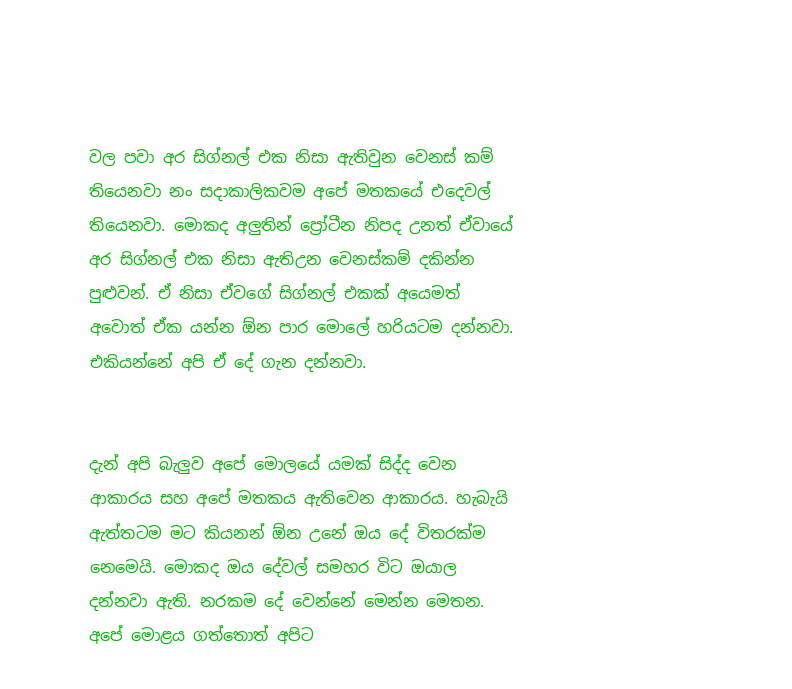වල පවා අර සිග්නල් එක නිසා ඇතිවුන වෙනස් කම් තියෙනවා නං සදාකාලිකවම අපේ මතකයේ එදෙවල් තියෙනවා. මොකද අලුතින් ප්‍රෝටීන නිපද උනත් ඒවායේ අර සිග්නල් එක නිසා ඇතිඋන වෙනස්කම් දකින්න පුළුවන්. ඒ නිසා ඒවගේ සිග්නල් එකක් අයෙමත් අවොත් ඒක යන්න ඕන පාර මොලේ හරියටම දන්නවා. එකියන්නේ අපි ඒ දේ ගැන දන්නවා.


දැන් අපි බැලුව අපේ මොලයේ යමක් සිද්ද වෙන ආකාරය සහ අපේ මතකය ඇතිවෙන ආකාරය. හැබැයි ඇත්තටම මට කියනන් ඕන උනේ ඔය දේ විතරක්ම නෙමෙයි. මොකද ඔය දේවල් සමහර විට ඔයාල දන්නවා ඇති. නරකම දේ වෙන්නේ මෙන්න මෙතන. අපේ මොළය ගත්තොත් අපිට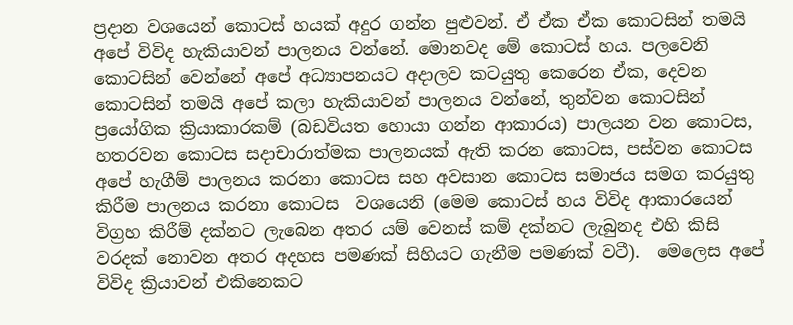ප්‍රදාන වශයෙන් කොටස් හයක් අදුර ගන්න පුළුවන්. ඒ ඒක ඒක කොටසින් තමයි අපේ විවිද හැකියාවන් පාලනය වන්නේ. මොනවද මේ කොටස් හය. පලවෙනි කොටසින් වෙන්නේ අපේ අධ්‍යාපනයට අදාලව කටයුතු කෙරෙන ඒක, දෙවන කොටසින් තමයි අපේ කලා හැකියාවන් පාලනය වන්නේ, තුන්වන කොටසින් ප්‍රයෝගික ක්‍රියාකාරකම් (බඩවියත හොයා ගන්න ආකාරය) පාලයන වන කොටස, හතරවන කොටස සදාචාරාත්මක පාලනයක් ඇති කරන කොටස, පස්වන කොටස අපේ හැගීම් පාලනය කරනා කොටස සහ අවසාන කොටස සමාජය සමග කරයුතු කිරීම පාලනය කරනා කොටස  වශයෙනි (මෙම කොටස් හය විවිද ආකාරයෙන් විග්‍රහ කිරීම් දක්නට ලැබෙන අතර යම් වෙනස් කම් දක්නට ලැබුනද එහි කිසි වරදක් නොවන අතර අදහස පමණක් සිහියට ගැනීම පමණක් වටී).  මෙලෙස අපේ විවිද ක්‍රියාවන් එකිනෙකට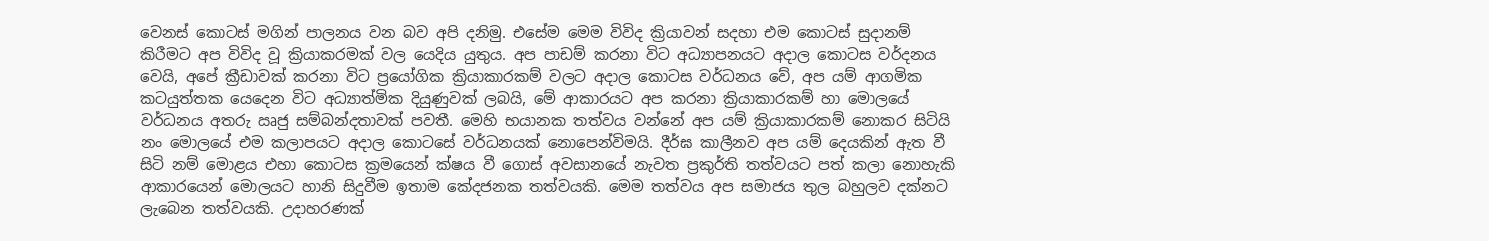වෙනස් කොටස් මගින් පාලනය වන බව අපි දනිමු. එසේම මෙම විවිද ක්‍රියාවන් සදහා එම කොටස් සුදානම් කිරීමට අප විවිද වූ ක්‍රියාකරමක් වල යෙදිය යුතුය. අප පාඩම් කරනා විට අධ්‍යාපනයට අදාල කොටස වර්දනය වෙයි, අපේ ක්‍රීඩාවක් කරනා විට ප්‍රයෝගික ක්‍රියාකාරකම් වලට අදාල කොටස වර්ධනය වේ, අප යම් ආගමික කටයුත්තක යෙදෙන විට අධ්‍යාත්මික දියුණුවක් ලබයි, මේ ආකාරයට අප කරනා ක්‍රියාකාරකම් හා මොලයේ වර්ධනය අතරු ඍජු සම්බන්දතාවක් පවතී. මෙහි භයානක තත්වය වන්නේ අප යම් ක්‍රියාකාරකම් නොකර සිටියි නං මොලයේ එම කලාපයට අදාල කොටසේ වර්ධනයක් නොපෙන්විමයි. දීර්ඝ කාලීනව අප යම් දෙයකින් ඇත වී සිටි නම් මොළය එහා කොටස ක්‍රමයෙන් ක්ෂය වී ගොස් අවසානයේ නැවත ප්‍රකුර්ති තත්වයට පත් කලා නොහැකි ආකාරයෙන් මොලයට හානි සිදුවීම ඉතාම කේදජනක තත්වයකි. මෙම තත්වය අප සමාජය තුල බහුලව දක්නට ලැබෙන තත්වයකි. උදාහරණක්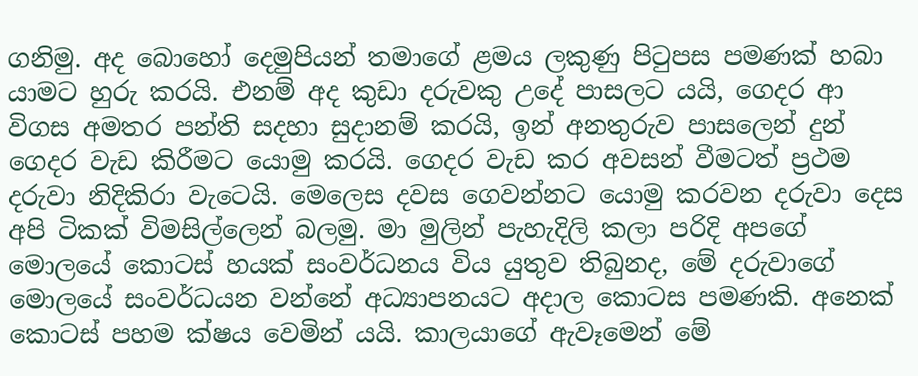ගනිමු. අද බොහෝ දෙමුපියන් තමාගේ ළමය ලකුණු පිටුපස පමණක් හබා යාමට හුරු කරයි. එනම් අද කුඩා දරුවකු උදේ පාසලට යයි, ගෙදර ආ විගස අමතර පන්ති සදහා සුදානම් කරයි, ඉන් අනතුරුව පාසලෙන් දුන් ගෙදර වැඩ කිරීමට යොමු කරයි. ගෙදර වැඩ කර අවසන් වීමටත් ප්‍රථම දරුවා නිදිකිරා වැටෙයි. මෙලෙස දවස ගෙවන්නට යොමු කරවන දරුවා දෙස අපි ටිකක් විමසිල්ලෙන් බලමු. මා මුලින් පැහැදිලි කලා පරිදි අපගේ මොලයේ කොටස් හයක් සංවර්ධනය විය යුතුව තිබුනද, මේ දරුවාගේ මොලයේ සංවර්ධයන වන්නේ අධ්‍යාපනයට අදාල කොටස පමණකි. අනෙක් කොටස් පහම ක්ෂය වෙමින් යයි. කාලයාගේ ඇවෑමෙන් මේ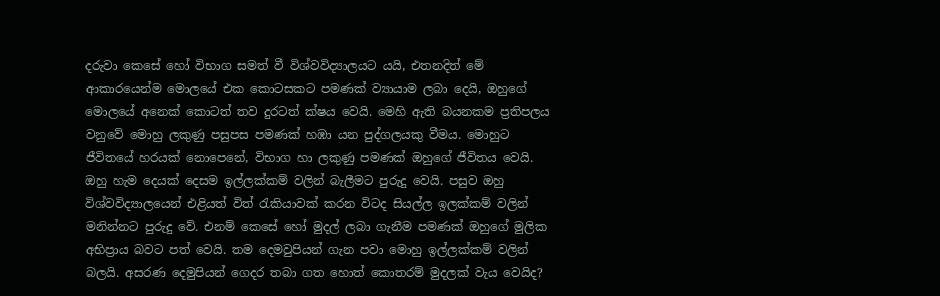දරුවා කෙසේ හෝ විභාග සමත් වී විශ්වවිද්‍යාලයට යයි, එතනදිත් මේ ආකාරයෙන්ම මොලයේ එක කොටසකට පමණක් ව්‍යායාම ලබා දෙයි, ඔහුගේ මොලයේ අනෙක් කොටත් තව දුරටත් ක්ෂය වෙයි. මෙහි ඇති බයනකම ප්‍රතිපලය වනුවේ මොහු ලකුණු පසුපස පමණක් හඹා යන පුද්ගලයකු වීමය. මොහුට ජීවිතයේ හරයක් නොපෙනේ, විභාග හා ලකුණු පමණක් ඔහුගේ ජීවිතය වෙයි. ඔහු හැම දෙයක් දෙසම ඉල්ලක්කම් වලින් බැලීමට පුරුදු වෙයි. පසුව ඔහු විශ්වවිද්‍යාලයෙන් එළියත් විත් රැකියාවක් කරන විටද සියල්ල ඉලක්කම් වලින් මනින්නට පුරුදු වේ. එනම් කෙසේ හෝ මුදල් ලබා ගැනීම පමණක් ඔහුගේ මුලික අභිප්‍රාය බවට පත් වෙයි. තම දෙමවුපියන් ගැන පවා මොහු ඉල්ලක්කම් වලින් බලයි. අසරණ දෙමුපියන් ගෙදර තබා ගත හොත් කොතරම් මුදලක් වැය වෙයිද?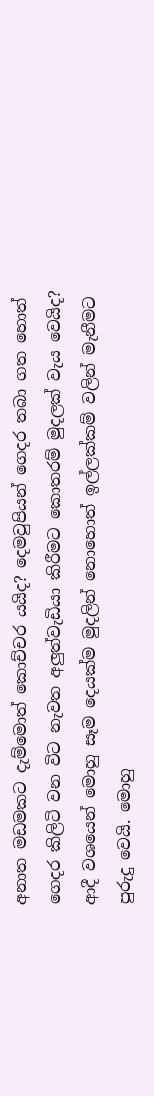අනාත මඩමකට දැම්මොත් කොච්චර යයිද? දෙමවුපියන් ගෙදර තබා ගත හොත් ගෙදර කිලිටි වන විට නැවත අලුත්වැඩියා කිරීමට කොතරම් මුදලක් වැය වෙයිද? ආදී වශයෙන් මොහු සෑම දෙයක්ම මුදලින් නොහොත් ඉල්ලක්කම් වලින් මැනීමට පුරුදු වෙයි. මොහු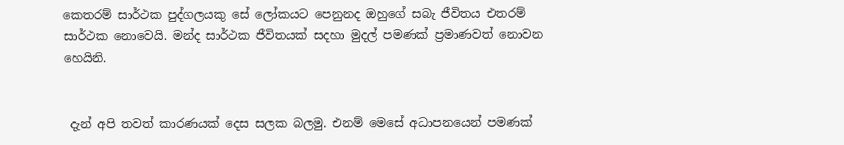කෙතරම් සාර්ථක පුද්ගලයකු සේ ලෝකයට පෙනුනද ඔහුගේ සබැ ජීවිතය එතරම් සාර්ථක නොවෙයි. මන්ද සාර්ථක ජීවිතයක් සදහා මුදල් පමණක් ප්‍රමාණවත් නොවන හෙයිනි.


 දැන් අපි තවත් කාරණයක් දෙස සලක බලමු. එනම් මෙසේ අධාපනයෙන් පමණක්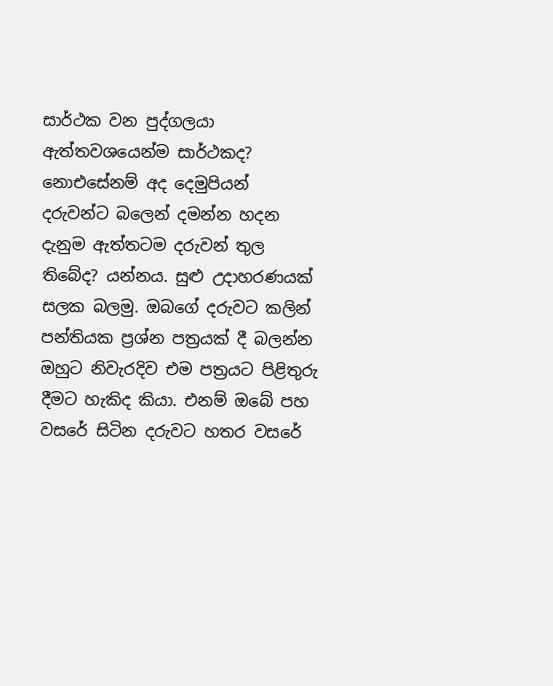සාර්ථක වන පුද්ගලයා ඇත්තවශයෙන්ම සාර්ථකද? නොඑසේනම් අද දෙමුපියන් දරුවන්ට බලෙන් දමන්න හදන දැනුම ඇත්තටම දරුවන් තුල තිබේද? යන්නය. සුළු උදාහරණයක් සලක බලමු. ඔබගේ දරුවට කලින් පන්තියක ප්‍රශ්න පත්‍රයක් දී බලන්න ඔහුට නිවැරදිව එම පත්‍රයට පිළිතුරු දීමට හැකිද කියා. එනම් ඔබේ පහ වසරේ සිටින දරුවට හතර වසරේ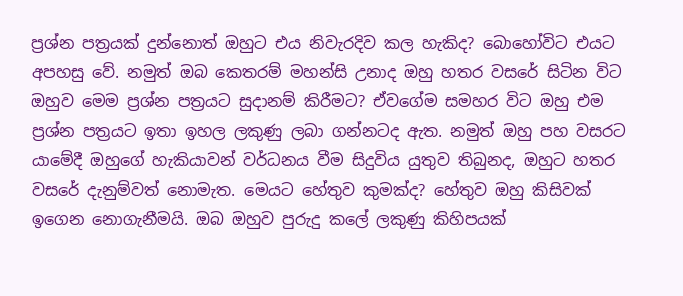ප්‍රශ්න පත්‍රයක් දුන්නොත් ඔහුට එය නිවැරදිව කල හැකිද? බොහෝවිට එයට අපහසු වේ. නමුත් ඔබ කෙතරම් මහන්සි උනාද ඔහු හතර වසරේ සිටින විට ඔහුව මෙම ප්‍රශ්න පත්‍රයට සුදානම් කිරීමට? ඒවගේම සමහර විට ඔහු එම ප්‍රශ්න පත්‍රයට ඉතා ඉහල ලකුණු ලබා ගන්නටද ඇත. නමුත් ඔහු පහ වසරට යාමේදී ඔහුගේ හැකියාවන් වර්ධනය වීම සිදුවිය යුතුව තිබුනද, ඔහුට හතර වසරේ දැනුම්වත් නොමැත. මෙයට හේතුව කුමක්ද? හේතුව ඔහු කිසිවක් ඉගෙන නොගැනීමයි. ඔබ ඔහුව පුරුදු කලේ ලකුණු කිහිපයක්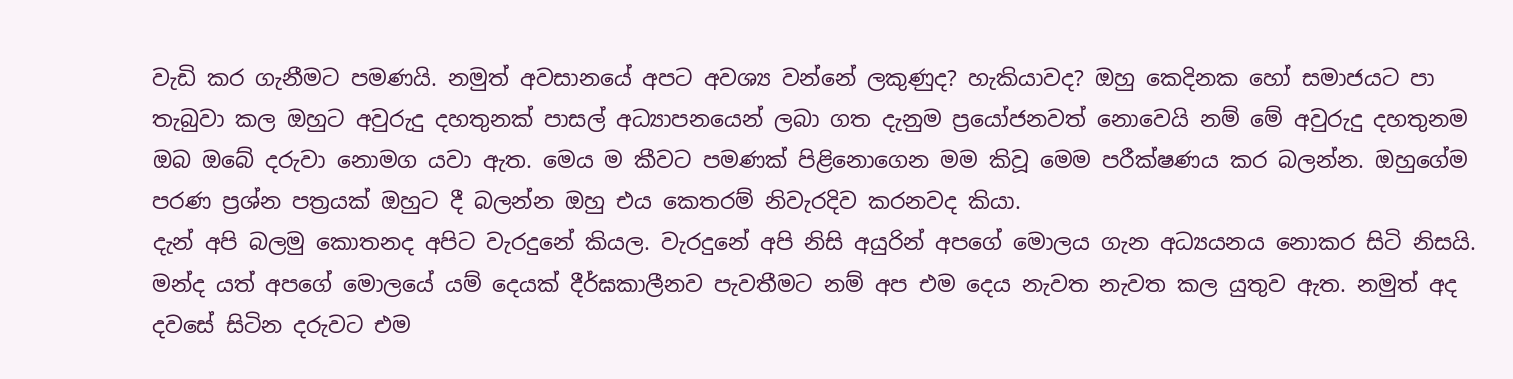වැඩි කර ගැනීමට පමණයි. නමුත් අවසානයේ අපට අවශ්‍ය වන්නේ ලකුණුද? හැකියාවද? ඔහු කෙදිනක හෝ සමාජයට පා තැබුවා කල ඔහුට අවුරුදු දහතුනක් පාසල් අධ්‍යාපනයෙන් ලබා ගත දැනුම ප්‍රයෝජනවත් නොවෙයි නම් මේ අවුරුදු දහතුනම ඔබ ඔබේ දරුවා නොමග යවා ඇත. මෙය ම කීවට පමණක් පිළිනොගෙන මම කිවූ මෙම පරීක්ෂණය කර බලන්න. ඔහුගේම පරණ ප්‍රශ්න පත්‍රයක් ඔහුට දී බලන්න ඔහු එය කෙතරම් නිවැරදිව කරනවද කියා.
දැන් අපි බලමු කොතනද අපිට වැරදුනේ කියල. වැරදුනේ අපි නිසි අයුරින් අපගේ මොලය ගැන අධ්‍යයනය නොකර සිටි නිසයි. මන්ද යත් අපගේ මොලයේ යම් දෙයක් දීර්ඝකාලීනව පැවතීමට නම් අප එම දෙය නැවත නැවත කල යුතුව ඇත. නමුත් අද දවසේ සිටින දරුවට එම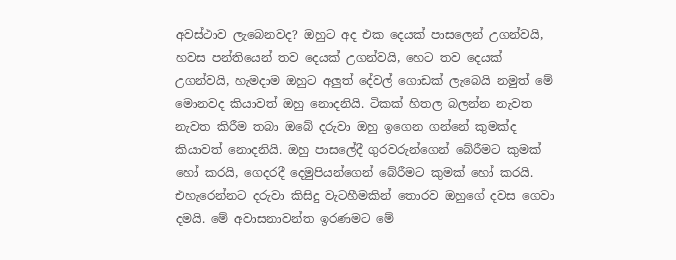අවස්ථාව ලැබෙනවද? ඔහුට අද එක දෙයක් පාසලෙන් උගන්වයි, හවස පන්තියෙන් තව දෙයක් උගන්වයි, හෙට තව දෙයක් උගන්වයි, හැමදාම ඔහුට අලුත් දේවල් ගොඩක් ලැබෙයි නමුත් මේ මොනවද කියාවත් ඔහු නොදනියි. ටිකක් හිතල බලන්න නැවත නැවත කිරීම තබා ඔබේ දරුවා ඔහු ඉගෙන ගන්නේ කුමක්ද කියාවත් නොදනියි. ඔහු පාසලේදී ගුරවරුන්ගෙන් බේරීමට කුමක් හෝ කරයි, ගෙදරදී දෙමුපියන්ගෙන් බේරීමට කුමක් හෝ කරයි. එහැරෙන්නට දරුවා කිසිදු වැටහීමකින් තොරව ඔහුගේ දවස ගෙවා දමයි. මේ අවාසනාවන්ත ඉරණමට මේ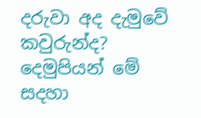දරුවා අද දැමුවේ කවුරුන්ද? දෙමුපියන් මේ සදහා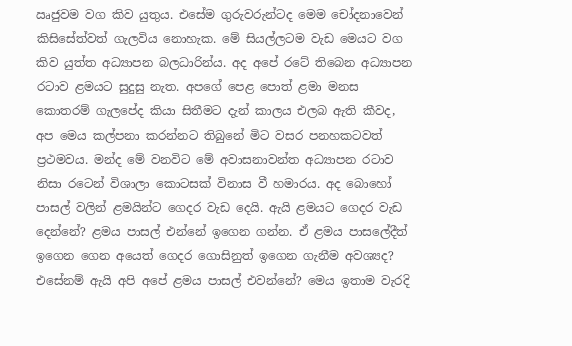ඍජුවම වග කිව යුතුය. එසේම ගුරුවරුන්ටද මෙම චෝදනාවෙන් කිසිසේත්වත් ගැලවිය නොහැක. මේ සියල්ලටම වැඩ මෙයට වග කිව යුත්ත අධ්‍යාපන බලධාරින්ය. අද අපේ රටේ තිබෙන අධ්‍යාපන රටාව ළමයට සුදුසු නැත. අපගේ පෙළ පොත් ළමා මනස කොතරම් ගැලපේද කියා සිතීමට දැන් කාලය එලබ ඇති කීවද, අප මෙය කල්පනා කරන්නට තිබුනේ මිට වසර පනහකටවත් ප්‍රථමවය. මන්ද මේ වනවිට මේ අවාසනාවන්ත අධ්‍යාපන රටාව නිසා රටෙන් විශාලා කොටසක් විනාස වී හමාරය. අද බොහෝ පාසල් වලින් ළමයින්ට ගෙදර වැඩ දෙයි. ඇයි ළමයට ගෙදර වැඩ දෙන්නේ? ළමය පාසල් එන්නේ ඉගෙන ගන්න. ඒ ළමය පාසලේදීත් ඉගෙන ගෙන අයෙත් ගෙදර ගොසිනුත් ඉගෙන ගැනීම අවශ්‍යද? එසේනම් ඇයි අපි අපේ ළමය පාසල් එවන්නේ? මෙය ඉතාම වැරදි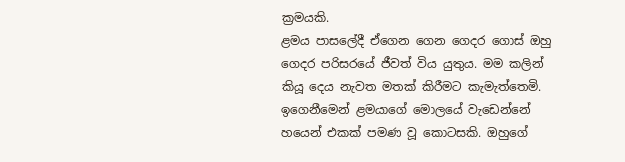ක්‍රමයකි.
ළමය පාසලේදී ඒගෙන ගෙන ගෙදර ගොස් ඔහු ගෙදර පරිසරයේ ජීවත් විය යුතුය. මම කලින් කියූ දෙය නැවත මතක් කිරීමට කැමැත්තෙමි. ඉගෙනීමෙන් ළමයාගේ මොලයේ වැඩෙන්නේ හයෙන් එකක් පමණ වූ කොටසකි. ඔහුගේ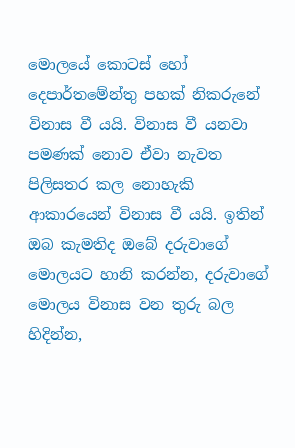මොලයේ කොටස් හෝ දෙපාර්තමේන්තු පහක් නිකරුනේ විනාස වී යයි. විනාස වී යනවා පමණක් නොව ඒවා නැවත පිලිසතර කල නොහැකි ආකාරයෙන් විනාස වී යයි. ඉතින් ඔබ කැමතිද ඔබේ දරුවාගේ මොලයට හානි කරන්න, දරුවාගේ මොලය විනාස වන තුරු බල හිදින්න,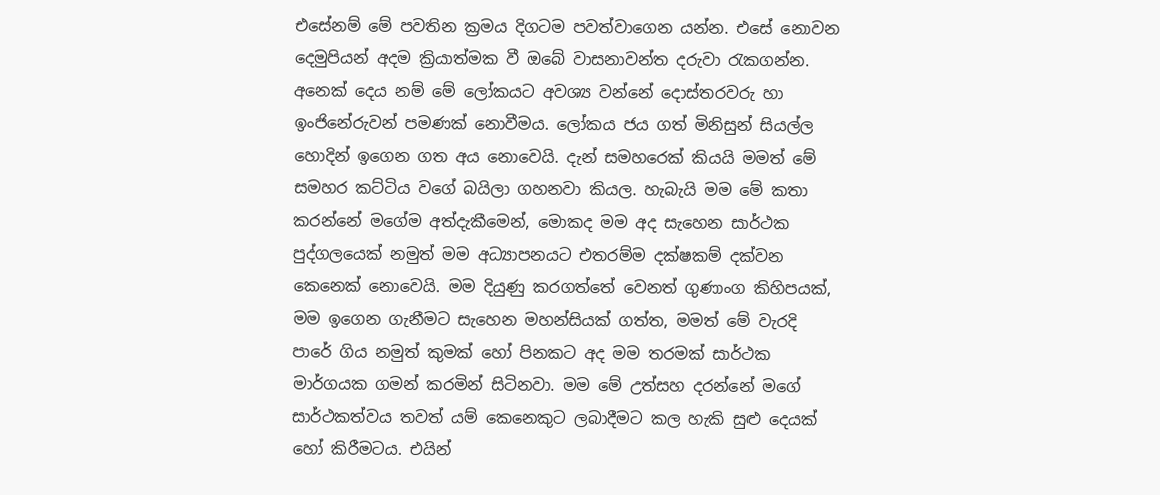එසේනම් මේ පවතින ක්‍රමය දිගටම පවත්වාගෙන යන්න. එසේ නොවන දෙමුපියන් අදම ක්‍රියාත්මක වී ඔබේ වාසනාවන්ත දරුවා රැකගන්න. අනෙක් දෙය නම් මේ ලෝකයට අවශ්‍ය වන්නේ දොස්තරවරු හා ඉංජිනේරුවන් පමණක් නොවීමය. ලෝකය ජය ගත් මිනිසුන් සියල්ල හොදින් ඉගෙන ගත අය නොවෙයි. දැන් සමහරෙක් කියයි මමත් මේ සමහර කට්ටිය වගේ බයිලා ගහනවා කියල. හැබැයි මම මේ කතා කරන්නේ මගේම අත්දැකීමෙන්, මොකද මම අද සැහෙන සාර්ථක පුද්ගලයෙක් නමුත් මම අධ්‍යාපනයට එතරම්ම දක්ෂකම් දක්වන කෙනෙක් නොවෙයි. මම දියුණු කරගත්තේ වෙනත් ගුණාංග කිහිපයක්, මම ඉගෙන ගැනීමට සැහෙන මහන්සියක් ගත්ත, මමත් මේ වැරදි පාරේ ගිය නමුත් කුමක් හෝ පිනකට අද මම තරමක් සාර්ථක මාර්ගයක ගමන් කරමින් සිටිනවා. මම මේ උත්සහ දරන්නේ මගේ සාර්ථකත්වය තවත් යම් කෙනෙකුට ලබාදීමට කල හැකි සුළු දෙයක් හෝ කිරීමටය. එයින්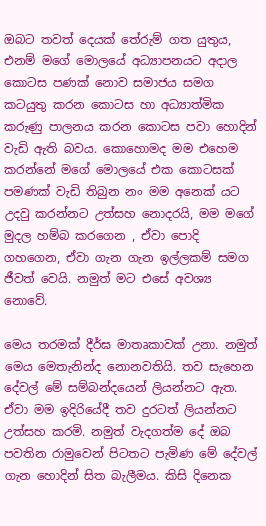ඔබට තවත් දෙයක් තේරුම් ගත යුතුය, එනම් මගේ මොලයේ අධ්‍යාපනයට අදාල කොටස පණක් නොව සමාජය සමග කටයුතු කරන කොටස හා අධ්‍යාත්මික කරුණු පාලනය කරන කොටස පවා හොදින් වැඩි ඇති බවය. කොහොමද මම එහෙම කරන්නේ මගේ මොලයේ එක කොටසක් පමණක් වැඩි තිබුන නං මම අනෙක් යට උදවු කරන්නට උත්සහ නොදරයි, මම මගේ මුදල හම්බ කරගෙන , ඒවා පොදි ගහගෙන, ඒවා ගැන ගැන ඉල්ලකම් සමග ජීවත් වෙයි. නමුත් මට එසේ අවශ්‍ය නොවේ.

මෙය තරමක් දීර්ඝ මාතෘකාවක් උනා. නමුත් මෙය මෙතැනින්ද නොනවතියි. තව සැහෙන දේවල් මේ සම්බන්දයෙන් ලියන්නට ඇත. ඒවා මම ඉදිරියේදී තව දුරටත් ලියන්නට උත්සහ කරමි. නමුත් වැදගත්ම දේ ඔබ පවතින රාමුවෙන් පිටතට පැමිණ මේ දේවල් ගැන හොදින් සිත බැලීමය. කිසි දිනෙක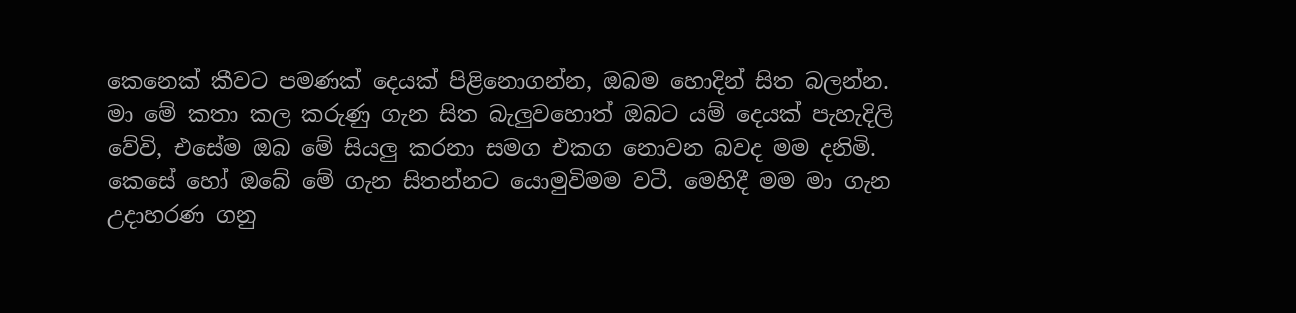කෙනෙක් කීවට පමණක් දෙයක් පිළිනොගන්න, ඔබම හොදින් සිත බලන්න. මා මේ කතා කල කරුණු ගැන සිත බැලුවහොත් ඔබට යම් දෙයක් පැහැදිලි වේවි, එසේම ඔබ මේ සියලු කරනා සමග එකග නොවන බවද මම දනිමි. කෙසේ හෝ ඔබේ මේ ගැන සිතන්නට යොමුවිමම වටී. මෙහිදී මම මා ගැන උදාහරණ ගනු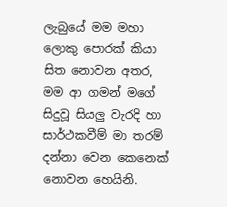ලැබුයේ මම මහා ලොකු පොරක් කියා සිත නොවන අතර, මම ආ ගමන් මගේ සිදුවූ සියලු වැරදි හා සාර්ථකවීම් මා තරම් දන්නා වෙන කෙනෙක් නොවන හෙයිනි.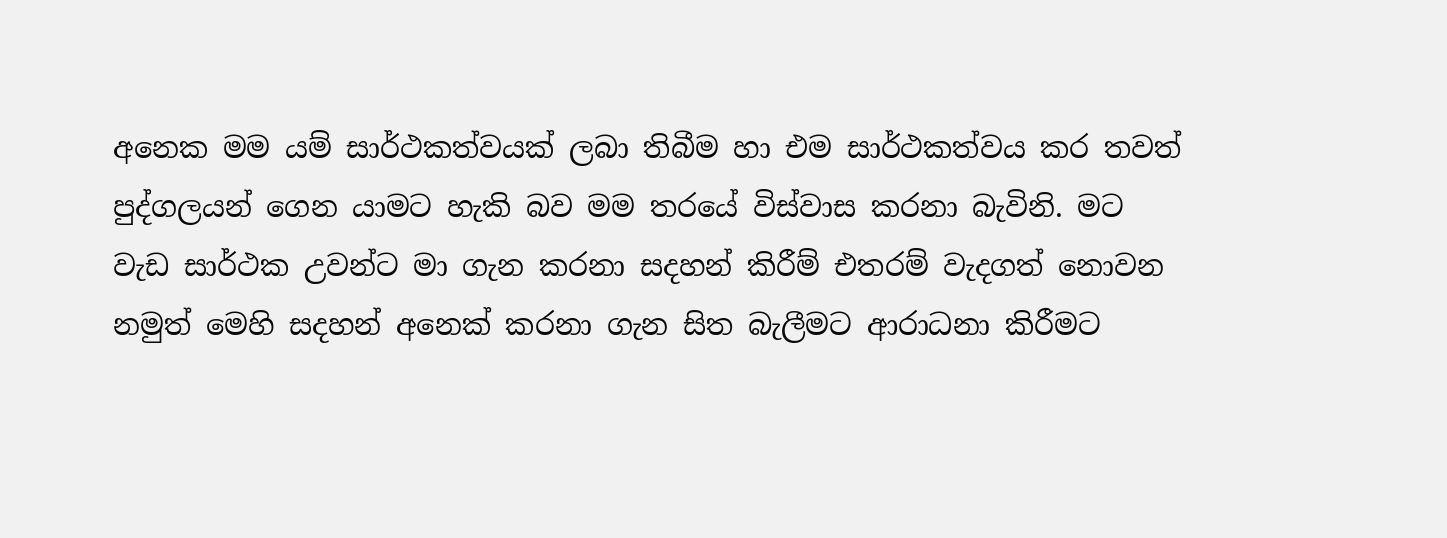අනෙක මම යම් සාර්ථකත්වයක් ලබා තිබීම හා එම සාර්ථකත්වය කර තවත් පුද්ගලයන් ගෙන යාමට හැකි බව මම තරයේ විස්වාස කරනා බැවිනි. මට වැඩ සාර්ථක උවන්ට මා ගැන කරනා සදහන් කිරීම් එතරම් වැදගත් නොවන නමුත් මෙහි සදහන් අනෙක් කරනා ගැන සිත බැලීමට ආරාධනා කිරීමට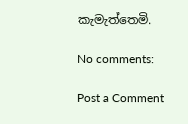කැමැත්තෙමි.

No comments:

Post a Comment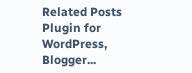Related Posts Plugin for WordPress, Blogger...